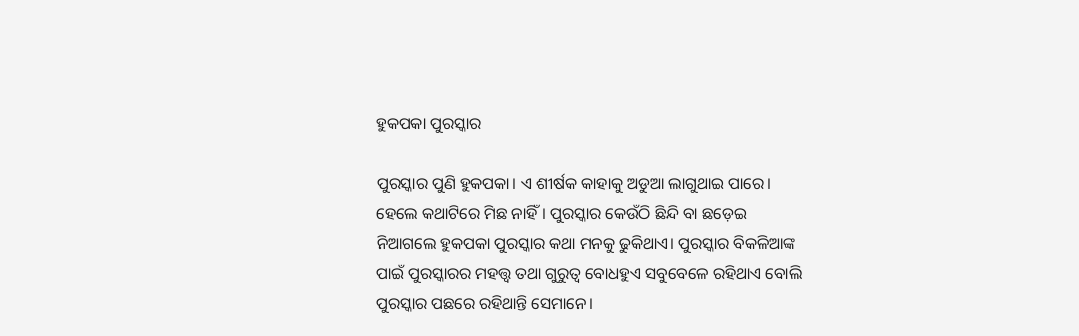ହୁକପକା ପୁରସ୍କାର

ପୁରସ୍କାର ପୁଣି ହୁକପକା। ଏ ଶୀର୍ଷକ କାହାକୁ ଅଡୁଆ ଲାଗୁଥାଇ ପାରେ। ହେଲେ କଥାଟିରେ ମିଛ ନାହିଁ। ପୁରସ୍କାର କେଉଁଠି ଛିନ୍ଦି ବା ଛଡ଼େଇ ନିଆଗଲେ ହୁକପକା ପୁରସ୍କାର କଥା ମନକୁ ଢୁକିଥାଏ। ପୁରସ୍କାର ବିକଳିଆଙ୍କ ପାଇଁ ପୁରସ୍କାରର ମହତ୍ତ୍ୱ ତଥା ଗୁରୁତ୍ୱ ବୋଧହୁଏ ସବୁବେଳେ ରହିଥାଏ ବୋଲି ପୁରସ୍କାର ପଛରେ ରହିଥାନ୍ତି ସେମାନେ।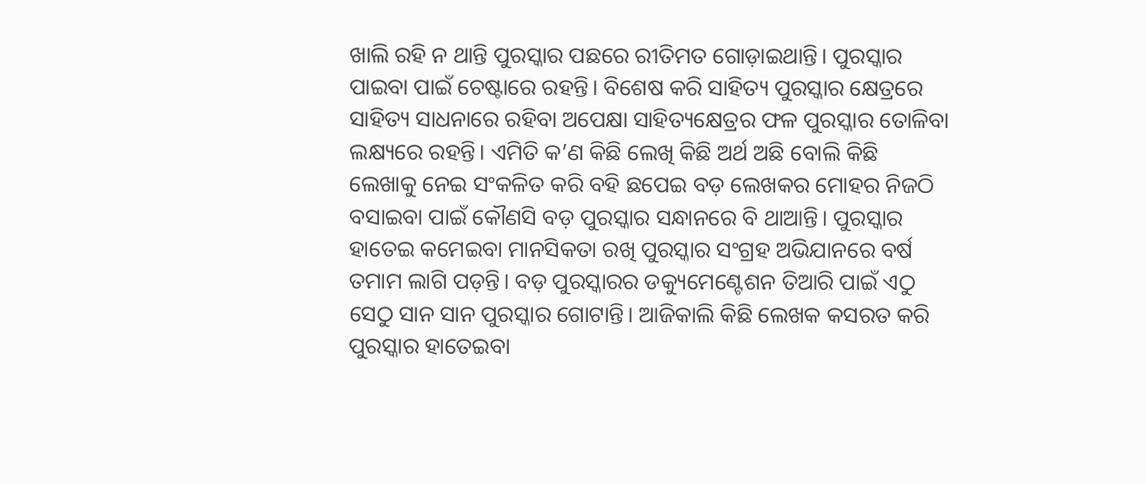ଖାଲି ରହି ନ ଥାନ୍ତି ପୁରସ୍କାର ପଛରେ ରୀତିମତ ଗୋଡ଼ାଇଥାନ୍ତି। ପୁରସ୍କାର ପାଇବା ପାଇଁ ଚେଷ୍ଟାରେ ରହନ୍ତି। ବିଶେଷ କରି ସାହିତ୍ୟ ପୁରସ୍କାର କ୍ଷେତ୍ରରେ ସାହିତ୍ୟ ସାଧନାରେ ରହିବା ଅପେକ୍ଷା ସାହିତ୍ୟକ୍ଷେତ୍ରର ଫଳ ପୁରସ୍କାର ତୋଳିବା ଲକ୍ଷ୍ୟରେ ରହନ୍ତି। ଏମିତି କ’ଣ କିଛି ଲେଖି କିଛି ଅର୍ଥ ଅଛି ବୋଲି କିଛି ଲେଖାକୁ ନେଇ ସଂକଳିତ କରି ବହି ଛପେଇ ବଡ଼ ଲେଖକର ମୋହର ନିଜଠି ବସାଇବା ପାଇଁ କୌଣସି ବଡ଼ ପୁରସ୍କାର ସନ୍ଧାନରେ ବି ଥାଆନ୍ତି। ପୁରସ୍କାର ହାତେଇ କମେଇବା ମାନସିକତା ରଖି ପୁରସ୍କାର ସଂଗ୍ରହ ଅଭିଯାନରେ ବର୍ଷ ତମାମ ଲାଗି ପଡ଼ନ୍ତି। ବଡ଼ ପୁରସ୍କାରର ଡକ୍ୟୁମେଣ୍ଟେଶନ ତିଆରି ପାଇଁ ଏଠୁ ସେଠୁ ସାନ ସାନ ପୁରସ୍କାର ଗୋଟାନ୍ତି। ଆଜିକାଲି କିଛି ଲେଖକ କସରତ କରି ପୁରସ୍କାର ହାତେଇବା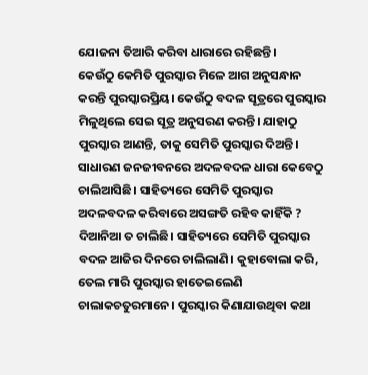ଯୋଜନା ତିଆରି କରିବା ଧାରାରେ ରହିଛନ୍ତି।
କେଉଁଠୁ କେମିତି ପୁରସ୍କାର ମିଳେ ଆଗ ଅନୁସନ୍ଧାନ କରନ୍ତି ପୁରସ୍କାରପ୍ରିୟ। କେଉଁଠୁ ବଦଳ ସୂତ୍ରରେ ପୁରସ୍କାର ମିଳୁଥିଲେ ସେଇ ସୂତ୍ର ଅନୁସରଣ କରନ୍ତି। ଯାହାଠୁ ପୁରସ୍କାର ଆଣନ୍ତି, ତାକୁ ସେମିତି ପୁରସ୍କାର ଦିଅନ୍ତି। ସାଧାରଣ ଜନଜୀବନରେ ଅଦଳବଦଳ ଧାରା କେବେଠୁ ଚାଲିଆସିଛି। ସାହିତ୍ୟରେ ସେମିତି ପୁରସ୍କାର ଅଦଳବଦଳ କରିବାରେ ଅସଙ୍ଗତି ରହିବ କାହିଁକି ? ଦିଆନିଆ ତ ଚାଲିଛି। ସାହିତ୍ୟରେ ସେମିତି ପୁରସ୍କାର ବଦଳ ଆଜିର ଦିନରେ ଚାଲିଲାଣି। କୁହାବୋଲା କରି, ତେଲ ମାରି ପୁରସ୍କାର ହାତେଇଲେଣି ଚାଲାକଚତୁରମାନେ। ପୁରସ୍କାର କିଣାଯାଉଥିବା କଥା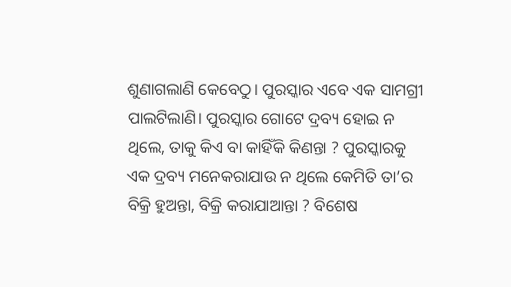ଶୁଣାଗଲାଣି କେବେଠୁ। ପୁରସ୍କାର ଏବେ ଏକ ସାମଗ୍ରୀ ପାଲଟିଲାଣି। ପୁରସ୍କାର ଗୋଟେ ଦ୍ରବ୍ୟ ହୋଇ ନ ଥିଲେ, ତାକୁ କିଏ ବା କାହିଁକି କିଣନ୍ତା ? ପୁରସ୍କାରକୁ ଏକ ଦ୍ରବ୍ୟ ମନେକରାଯାଉ ନ ଥିଲେ କେମିତି ତା’ର ବିକ୍ରି ହୁଅନ୍ତା, ବିକ୍ରି କରାଯାଆନ୍ତା ? ବିଶେଷ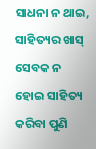ସାଧନା ନ ଥାଇ, ସାହିତ୍ୟର ଖାସ୍‌ ସେବକ ନ ହୋଇ ସାହିତ୍ୟ କରିବା ପୁଣି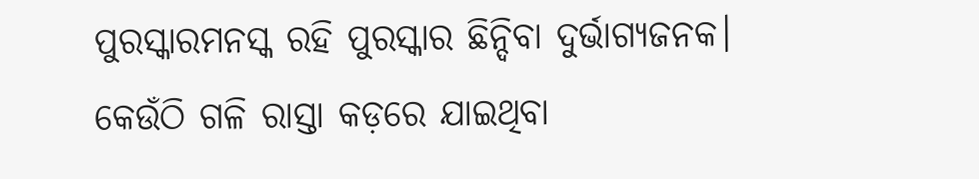ପୁରସ୍କାରମନସ୍କ ରହି ପୁରସ୍କାର ଛିନ୍ଦିବା ଦୁର୍ଭାଗ୍ୟଜନକ। କେଉଁଠି ଗଳି ରାସ୍ତା କଡ଼ରେ ଯାଇଥିବା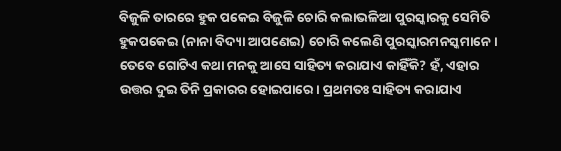ବିଜୁଳି ତାରରେ ହୁକ ପକେଇ ବିଜୁଳି ଚୋରି କଲାଭଳିଆ ପୁରସ୍କାରକୁ ସେମିତି ହୁକପକେଇ (ନାନା ବିଦ୍ୟା ଆପଣେଇ) ଚୋରି କଲେଣି ପୁରସ୍କାରମନସ୍କମାନେ।
ତେବେ ଗୋଟିଏ କଥା ମନକୁ ଆସେ ସାହିତ୍ୟ କରାଯାଏ କାହିଁକି? ହଁ, ଏହାର ଉତ୍ତର ଦୁଇ ତିନି ପ୍ରକାରର ହୋଇପାରେ। ପ୍ରଥମତଃ ସାହିତ୍ୟ କରାଯାଏ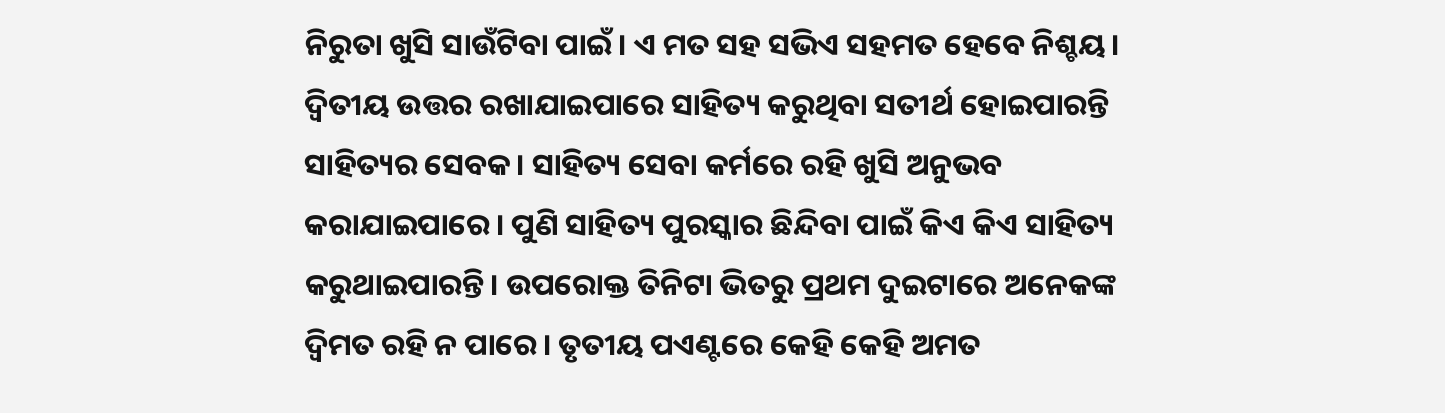ନିରୁତା ଖୁସି ସାଉଁଟିବା ପାଇଁ। ଏ ମତ ସହ ସଭିଏ ସହମତ ହେବେ ନିଶ୍ଚୟ। ଦ୍ୱିତୀୟ ଉତ୍ତର ରଖାଯାଇପାରେ ସାହିତ୍ୟ କରୁଥିବା ସତୀର୍ଥ ହୋଇପାରନ୍ତି ସାହିତ୍ୟର ସେବକ। ସାହିତ୍ୟ ସେବା କର୍ମରେ ରହି ଖୁସି ଅନୁଭବ କରାଯାଇପାରେ। ପୁଣି ସାହିତ୍ୟ ପୁରସ୍କାର ଛିନ୍ଦିବା ପାଇଁ କିଏ କିଏ ସାହିତ୍ୟ କରୁଥାଇପାରନ୍ତି। ଉପରୋକ୍ତ ତିନିଟା ଭିତରୁ ପ୍ରଥମ ଦୁଇଟାରେ ଅନେକଙ୍କ ଦ୍ବିମତ ରହି ନ ପାରେ। ତୃତୀୟ ପଏଣ୍ଟରେ କେହି କେହି ଅମତ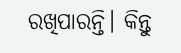ରଖିପାରନ୍ତି। କିନ୍ତୁ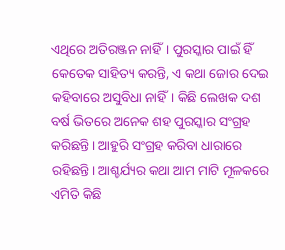ଏଥିରେ ଅତିରଞ୍ଜନ ନାହିଁ। ପୁରସ୍କାର ପାଇଁ ହିଁ କେତେକ ସାହିତ୍ୟ କରନ୍ତି, ଏ କଥା ଜୋର ଦେଇ କହିବାରେ ଅସୁବିଧା ନାହିଁ। କିଛି ଲେଖକ ଦଶ ବର୍ଷ ଭିତରେ ଅନେକ ଶହ ପୁରସ୍କାର ସଂଗ୍ରହ କରିଛନ୍ତି। ଆହୁରି ସଂଗ୍ରହ କରିବା ଧାରାରେ ରହିଛନ୍ତି। ଆଶ୍ଚର୍ଯ୍ୟର କଥା ଆମ ମାଟି ମୂଳକରେ ଏମିତି କିଛି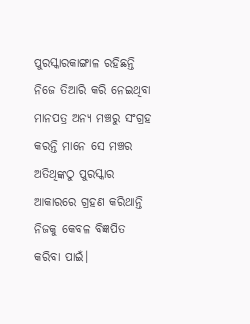ପୁରସ୍କାରକାଙ୍ଗାଳ ରହିଛନ୍ତି ନିଜେ ତିଆରି କରି ନେଇଥିବା ମାନପତ୍ର ଅନ୍ୟ ମଞ୍ଚରୁ ସଂଗ୍ରହ କରନ୍ତି ମାନେ ସେ ମଞ୍ଚର ଅତିଥିଙ୍କଠୁ ପୁରସ୍କାର ଆକାରରେ ଗ୍ରହଣ କରିଥାନ୍ତି ନିଜକୁ କେବଳ ବିଜ୍ଞପିତ କରିବା ପାଇଁ।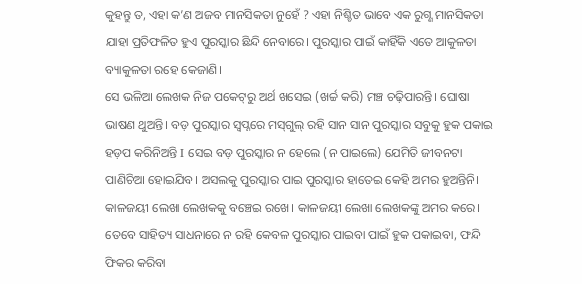କୁହନ୍ତୁ ତ, ଏହା କ’ଣ ଅଜବ ମାନସିକତା ନୁହେଁ ? ଏହା ନିଶ୍ଚିତ ଭାବେ ଏକ ରୁଗ୍ଣ ମାନସିକତା ଯାହା ପ୍ରତିଫଳିତ ହୁଏ ପୁରସ୍କାର ଛିନ୍ଦି ନେବାରେ। ପୁରସ୍କାର ପାଇଁ କାହିଁକି ଏତେ ଆକୁଳତା ବ୍ୟାକୁଳତା ରହେ କେଜାଣି।
ସେ ଭଳିଆ ଲେଖକ ନିଜ ପକେଟ୍‌ରୁ ଅର୍ଥ ଖସେଇ (ଖର୍ଚ୍ଚ କରି) ମଞ୍ଚ ଚଢ଼ିପାରନ୍ତି। ଘୋଷା ଭାଷଣ ଥୁଅନ୍ତି। ବଡ଼ ପୁରସ୍କାର ସ୍ବପ୍ନରେ ମସ୍‌ଗୁଲ୍‌ ରହି ସାନ ସାନ ପୁରସ୍କାର ସବୁକୁ ହୁକ ପକାଇ ହଡ଼ପ କରିନିଅନ୍ତି I ସେଇ ବଡ଼ ପୁରସ୍କାର ନ ହେଲେ (ନ ପାଇଲେ) ଯେମିତି ଜୀବନଟା ପାଣିଚିଆ ହୋଇଯିବ। ଅସଲକୁ ପୁରସ୍କାର ପାଇ ପୁରସ୍କାର ହାତେଇ କେହି ଅମର ହୁଅନ୍ତିନି। କାଳଜୟୀ ଲେଖା ଲେଖକକୁ ବଞ୍ଚେଇ ରଖେ। କାଳଜୟୀ ଲେଖା ଲେଖକଙ୍କୁ ଅମର କରେ। ତେବେ ସାହିତ୍ୟ ସାଧନାରେ ନ ରହି କେବଳ ପୁରସ୍କାର ପାଇବା ପାଇଁ ହୁକ ପକାଇବା, ଫନ୍ଦି ଫିକର କରିବା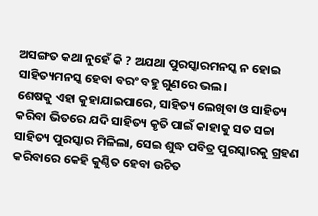ଅସଙ୍ଗତ କଥା ନୁହେଁ କି ? ଅଯଥା ପୁରସ୍କାରମନସ୍କ ନ ହୋଇ ସାହିତ୍ୟମନସ୍କ ହେବା ବରଂ ବହୁ ଗୁଣରେ ଭଲ।
ଶେଷକୁ ଏହା କୁହାଯାଇପାରେ, ସାହିତ୍ୟ ଲେଖିବା ଓ ସାହିତ୍ୟ କରିବା ଭିତରେ ଯଦି ସାହିତ୍ୟ କୃତି ପାଇଁ କାହାକୁ ସତ ସଚ୍ଚା ସାହିତ୍ୟ ପୁରସ୍କାର ମିଳିଲା, ସେଇ ଶୁଦ୍ଧ ପବିତ୍ର ପୁରସ୍କାରକୁ ଗ୍ରହଣ କରିବାରେ କେହି କୁଣ୍ଠିତ ହେବା ଉଚିତ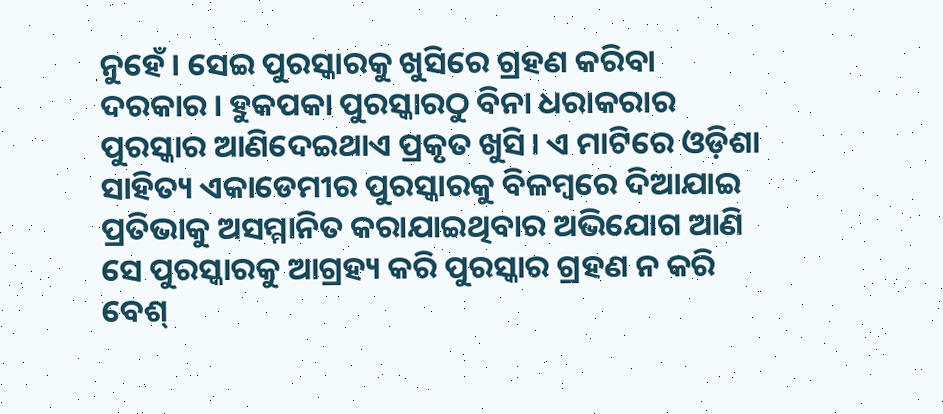ନୁହେଁ। ସେଇ ପୁରସ୍କାରକୁ ଖୁସିରେ ଗ୍ରହଣ କରିବା ଦରକାର। ହୁକପକା ପୁରସ୍କାରଠୁ ବିନା ଧରାକରାର ପୁରସ୍କାର ଆଣିଦେଇଥାଏ ପ୍ରକୃତ ଖୁସି। ଏ ମାଟିରେ ଓଡ଼ିଶା ସାହିତ୍ୟ ଏକାଡେମୀର ପୁରସ୍କାରକୁ ବିଳମ୍ବରେ ଦିଆଯାଇ ପ୍ରତିଭାକୁ ଅସମ୍ମାନିତ କରାଯାଇଥିବାର ଅଭିଯୋଗ ଆଣି ସେ ପୁରସ୍କାରକୁ ଆଗ୍ରହ୍ୟ କରି ପୁରସ୍କାର ଗ୍ରହଣ ନ କରି ବେଶ୍‌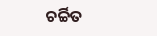ଚର୍ଚ୍ଚିତ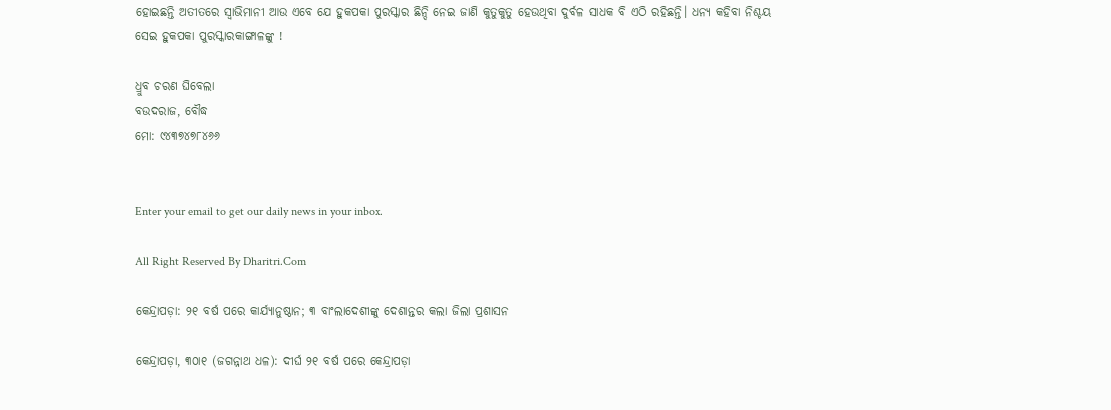ହୋଇଛନ୍ତି ଅତୀତରେ ସ୍ବାଭିମାନୀ ଆଉ ଏବେ ଯେ ହୁକପକା ପୁରସ୍କାର ଛିନ୍ଦି ନେଇ ଜାଣି କୁତୁକୁତୁ ହେଉଥିବା ଦୁର୍ବଳ ସାଧକ ବି ଏଠି ରହିଛନ୍ତି। ଧନ୍ୟ କହିବା ନିଶ୍ଚୟ ସେଇ ହୁକପକା ପୁରସ୍କାରକାଙ୍ଗାଳଙ୍କୁ !

ଧ୍ରୁବ ଚରଣ ଘିବେଲା
ବଉଦରାଜ, ବୌଦ୍ଧ
ମୋ: ୯୪୩୭୪୭୮୪୬୬


Enter your email to get our daily news in your inbox.

All Right Reserved By Dharitri.Com

କେନ୍ଦ୍ରାପଡ଼ା: ୨୧ ବର୍ଷ ପରେ କାର୍ଯ୍ୟାନୁଷ୍ଠାନ; ୩ ବାଂଲାଦେଶୀଙ୍କୁ ଦେଶାନ୍ତର କଲା ଜିଲା ପ୍ରଶାସନ

କେନ୍ଦ୍ରାପଡ଼ା, ୩୦ା୧ (ଜଗନ୍ନାଥ ଧଳ): ଦୀର୍ଘ ୨୧ ବର୍ଷ ପରେ କେନ୍ଦ୍ରାପଡ଼ା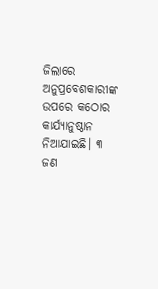ଜିଲାରେ ଅନୁପ୍ରବେଶକାରୀଙ୍କ ଉପରେ କଠୋର କାର୍ଯ୍ୟାନୁଷ୍ଠାନ ନିଆଯାଇଛି। ୩ ଜଣ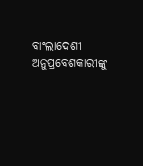ବାଂଲାଦେଶୀ ଅନୁପ୍ରବେଶକାରୀଙ୍କୁ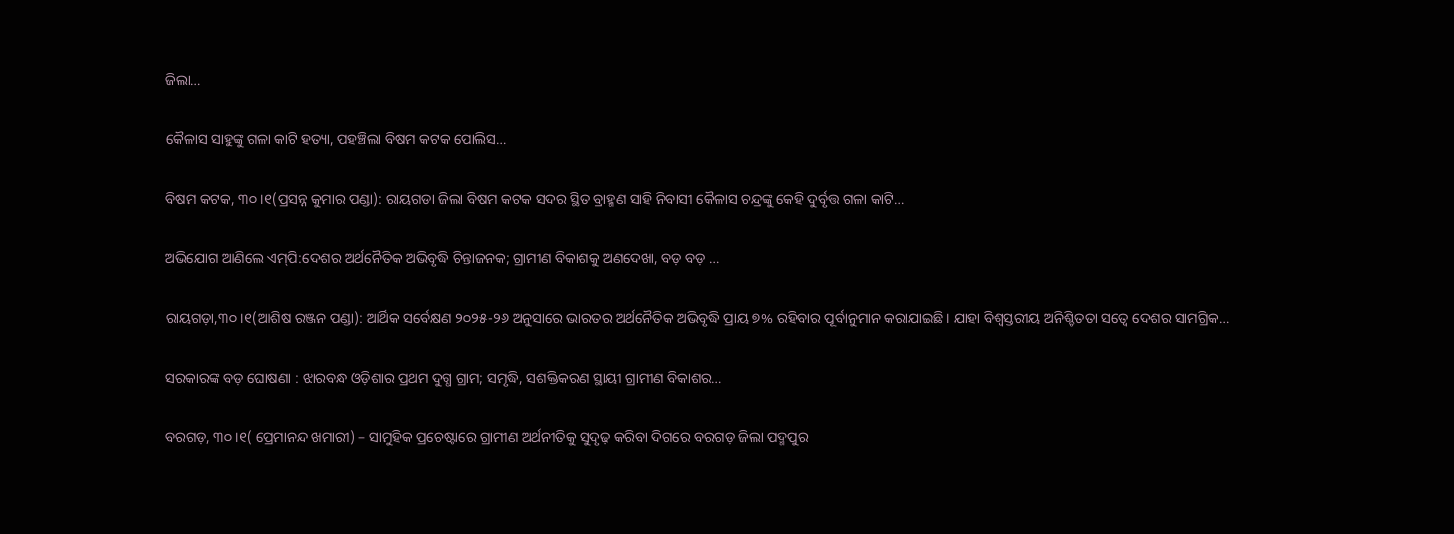ଜିଲା…

କୈଳାସ ସାହୁଙ୍କୁ ଗଳା କାଟି ହତ୍ୟା, ପହଞ୍ଚିଲା ବିଷମ କଟକ ପୋଲିସ…

ବିଷମ କଟକ, ୩୦।୧(ପ୍ରସନ୍ନ କୁମାର ପଣ୍ଡା): ରାୟଗଡା ଜିଲା ବିଷମ କଟକ ସଦର ସ୍ଥିତ ବ୍ରାହ୍ମଣ ସାହି ନିବାସୀ କୈଳାସ ଚନ୍ଦ୍ରଙ୍କୁ କେହି ଦୁର୍ବୃତ୍ତ ଗଳା କାଟି…

ଅଭିଯୋଗ ଆଣିଲେ ଏମ୍‌ପି:ଦେଶର ଅର୍ଥନୈତିକ ଅଭିବୃଦ୍ଧି ଚିନ୍ତାଜନକ; ଗ୍ରାମୀଣ ବିକାଶକୁ ଅଣଦେଖା, ବଡ଼ ବଡ଼ …

ରାୟଗଡ଼ା,୩୦।୧(ଆଶିଷ ରଞ୍ଜନ ପଣ୍ଡା): ଆର୍ଥିକ ସର୍ବେକ୍ଷଣ ୨୦୨୫-୨୬ ଅନୁସାରେ ଭାରତର ଅର୍ଥନୈତିକ ଅଭିବୃଦ୍ଧି ପ୍ରାୟ ୭% ରହିବାର ପୂର୍ବାନୁମାନ କରାଯାଇଛି। ଯାହା ବିଶ୍ୱସ୍ତରୀୟ ଅନିଶ୍ଚିତତା ସତ୍ୱେ ଦେଶର ସାମଗ୍ରିକ…

ସରକାରଙ୍କ ବଡ଼ ଘୋଷଣା : ଝାରବନ୍ଧ ଓଡ଼ିଶାର ପ୍ରଥମ ଦୁଗ୍ଧ ଗ୍ରାମ; ସମୃଦ୍ଧି, ସଶକ୍ତିକରଣ ସ୍ଥାୟୀ ଗ୍ରାମୀଣ ବିକାଶର…

ବରଗଡ଼, ୩୦।୧( ପ୍ରେମାନନ୍ଦ ଖମାରୀ) – ସାମୁହିକ ପ୍ରଚେଷ୍ଟାରେ ଗ୍ରାମୀଣ ଅର୍ଥନୀତିକୁ ସୁଦୃଢ଼ କରିବା ଦିଗରେ ବରଗଡ଼ ଜିଲା ପଦ୍ମପୁର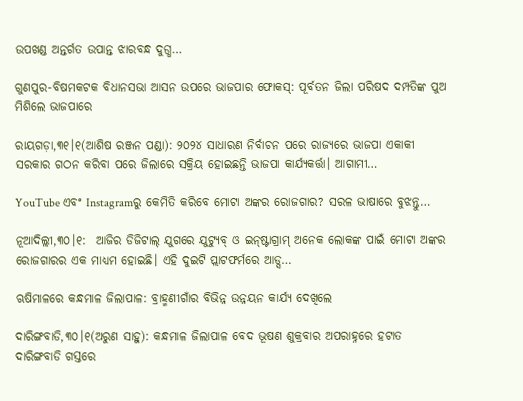ଉପଖଣ୍ଡ ଅନ୍ତର୍ଗତ ଉପାନ୍ତ ଝାରବନ୍ଧ ଦୁଗ୍ଧ…

ଗୁଣପୁର-ବିଷମକଟକ ବିଧାନସଭା ଆସନ ଉପରେ ଭାଜପାର ଫୋକସ୍‌: ପୂର୍ବତନ ଜିଲା ପରିଷଦ ଦମ୍ପତିଙ୍କ ପୁଅ ମିଶିଲେ ଭାଜପାରେ

ରାୟଗଡ଼ା,୩୧।୧(ଆଶିଷ ରଞ୍ଜନ ପଣ୍ଡା): ୨୦୨୪ ସାଧାରଣ ନିର୍ବାଚନ ପରେ ରାଜ୍ୟରେ ଭାଜପା ଏକାକୀ ସରକାର ଗଠନ କରିବା ପରେ ଜିଲାରେ ସକ୍ରିୟ ହୋଇଛନ୍ତି ଭାଜପା କାର୍ଯ୍ୟକର୍ତ୍ତା। ଆଗାମୀ…

YouTube ଏବଂ Instagramରୁ କେମିତି କରିବେ ମୋଟା ଅଙ୍କର ରୋଜଗାର? ସରଳ ଭାଷାରେ ବୁଝନ୍ତୁ…

ନୂଆଦିଲ୍ଲୀ,୩୦।୧:  ଆଜିର ଡିଜିଟାଲ୍ ଯୁଗରେ ଯୁଟ୍ୟୁବ୍ ଓ ଇନ୍‌ଷ୍ଟାଗ୍ରାମ୍ ଅନେକ ଲୋକଙ୍କ ପାଇଁ ମୋଟା ଅଙ୍କର ରୋଜଗାରର ଏକ ମାଧ୍ୟମ ହୋଇଛି। ଏହି ଦୁଇଟି ପ୍ଲାଟଫର୍ମରେ ଆଡ୍ସ…

ଋଷିମାଳରେ କନ୍ଧମାଳ ଜିଲାପାଳ: ବ୍ରାହ୍ମଣୀଗାଁର ବିଭିନ୍ନ ଉନ୍ନୟନ କାର୍ଯ୍ୟ ଦେଖିଲେ

ଦାରିଙ୍ଗବାଡି,୩୦।୧(ଅରୁଣ ସାହୁ): କନ୍ଧମାଳ ଜିଲାପାଳ ବେଦ ଭୂଷଣ ଶୁକ୍ରବାର ଅପରାହ୍ନରେ ହଟାତ ଦାରିଙ୍ଗବାଡି ଗସ୍ତରେ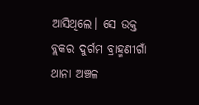ଆସିଥିଲେ। ସେ ଉକ୍ତ ବ୍ଲକର ଦୁର୍ଗମ ବ୍ରାହ୍ମଣୀଗାଁ ଥାନା ଅଞ୍ଚଳ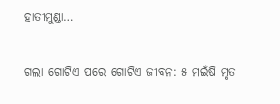ହାତୀମୁଣ୍ଡା…

ଗଲା ଗୋଟିଏ ପରେ ଗୋଟିଏ ଜୀବନ: ୫ ମଇଁଷି ମୃତ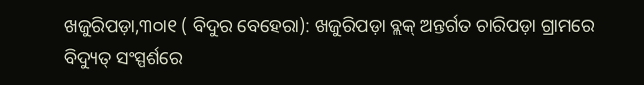ଖଜୁରିପଡ଼ା,୩୦ା୧ ( ବିଦୁର ବେହେରା): ଖଜୁରିପଡ଼ା ବ୍ଲକ୍‌ ଅନ୍ତର୍ଗତ ଚାରିପଡ଼ା ଗ୍ରାମରେ ବିଦ୍ୟୁତ୍‌ ସଂସ୍ପର୍ଶରେ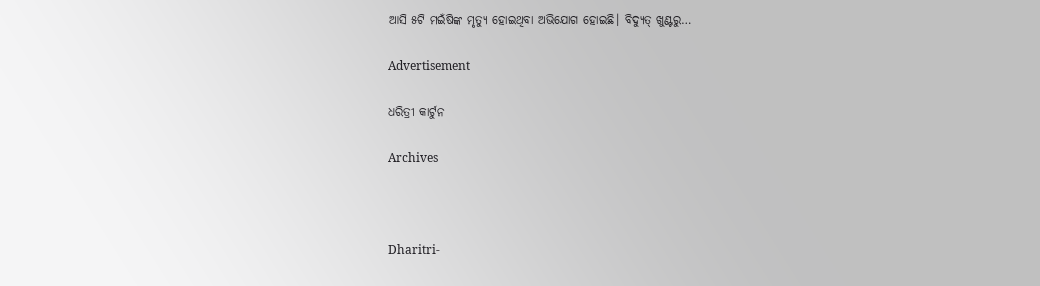ଆସି ୫ଟି ମଇଁଷିଙ୍କ ମୃତ୍ୟୁ ହୋଇଥିବା ଅଭିଯୋଗ ହୋଇଛି। ବିଦ୍ୟୁତ୍‌ ଖୁଣ୍ଟରୁ…

Advertisement

ଧରିତ୍ରୀ କାର୍ଟୁନ

Archives



Dharitri-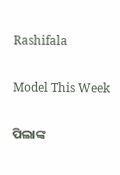Rashifala

Model This Week

ପିଲାଙ୍କ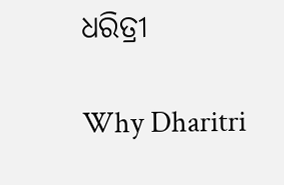ଧରିତ୍ରୀ

Why Dharitri